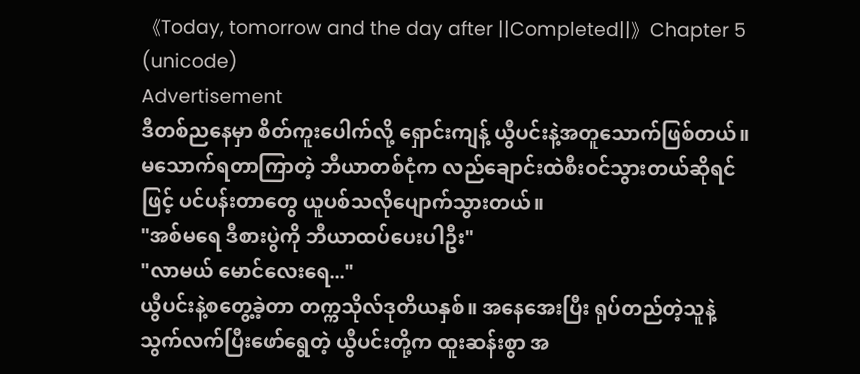《Today, tomorrow and the day after ||Completed||》Chapter 5 (unicode)
Advertisement
ဒီတစ်ညနေမှာ စိတ်ကူးပေါက်လို့ ရှောင်းကျန့် ယွီပင်းနဲ့အတူသောက်ဖြစ်တယ်။ မသောက်ရတာကြာတဲ့ ဘီယာတစ်ငုံက လည်ချောင်းထဲစီးဝင်သွားတယ်ဆိုရင်ဖြင့် ပင်ပန်းတာတွေ ယူပစ်သလိုပျောက်သွားတယ်။
"အစ်မရေ ဒီစားပွဲကို ဘီယာထပ်ပေးပါဦး"
"လာမယ် မောင်လေးရေ..."
ယွီပင်းနဲ့စတွေ့ခဲ့တာ တက္ကသိုလ်ဒုတိယနှစ်။ အနေအေးပြီး ရုပ်တည်တဲ့သူနဲ့ သွက်လက်ပြီးဖော်ရွေတဲ့ ယွီပင်းတို့က ထူးဆန်းစွာ အ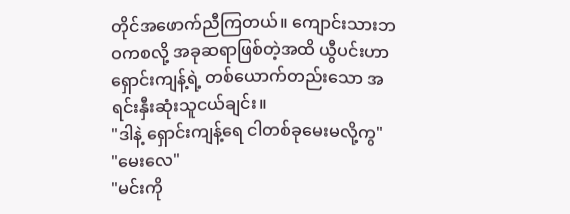တိုင်အဖောက်ညီကြတယ်။ ကျောင်းသားဘဝကစလို့ အခုဆရာဖြစ်တဲ့အထိ ယွီပင်းဟာ ရှောင်းကျန့်ရဲ့ တစ်ယောက်တည်းသော အရင်းနှီးဆုံးသူငယ်ချင်း။
"ဒါနဲ့ ရှောင်းကျန့်ရေ ငါတစ်ခုမေးမလို့ကွ"
"မေးလေ"
"မင်းကို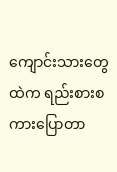ကျောင်းသားတွေထဲက ရည်းစားစကားပြောတာ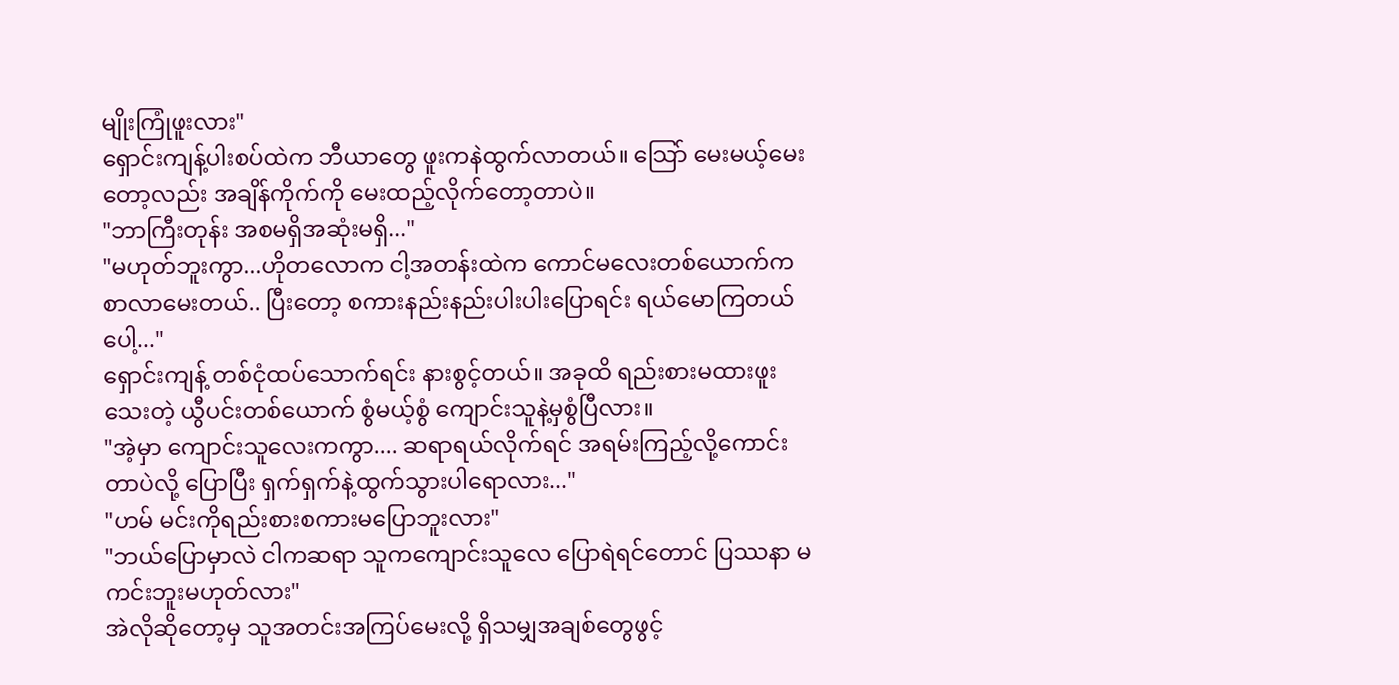မျိုးကြုံဖူးလား"
ရှောင်းကျန့်ပါးစပ်ထဲက ဘီယာတွေ ဖူးကနဲထွက်လာတယ်။ သြော် မေးမယ့်မေးတော့လည်း အချိန်ကိုက်ကို မေးထည့်လိုက်တော့တာပဲ။
"ဘာကြီးတုန်း အစမရှိအဆုံးမရှိ..."
"မဟုတ်ဘူးကွာ...ဟိုတလောက ငါ့အတန်းထဲက ကောင်မလေးတစ်ယောက်က စာလာမေးတယ်.. ပြီးတော့ စကားနည်းနည်းပါးပါးပြောရင်း ရယ်မောကြတယ်ပေါ့..."
ရှောင်းကျန့် တစ်ငုံထပ်သောက်ရင်း နားစွင့်တယ်။ အခုထိ ရည်းစားမထားဖူးသေးတဲ့ ယွီပင်းတစ်ယောက် စွံမယ့်စွံ ကျောင်းသူနဲ့မှစွံပြီလား။
"အဲ့မှာ ကျောင်းသူလေးကကွာ.... ဆရာရယ်လိုက်ရင် အရမ်းကြည့်လို့ကောင်းတာပဲလို့ ပြောပြီး ရှက်ရှက်နဲ့ထွက်သွားပါရောလား..."
"ဟမ် မင်းကိုရည်းစားစကားမပြောဘူးလား"
"ဘယ်ပြောမှာလဲ ငါကဆရာ သူကကျောင်းသူလေ ပြောရဲရင်တောင် ပြဿနာ မကင်းဘူးမဟုတ်လား"
အဲလိုဆိုတော့မှ သူအတင်းအကြပ်မေးလို့ ရှိသမျှအချစ်တွေဖွင့်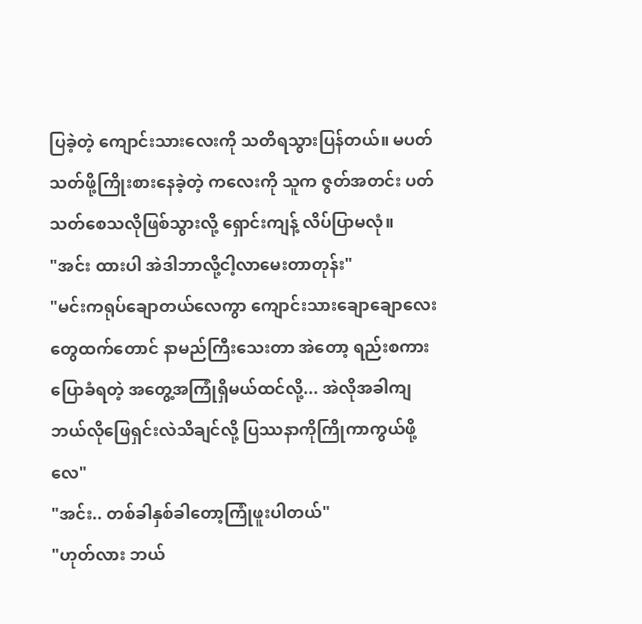ပြခဲ့တဲ့ ကျောင်းသားလေးကို သတိရသွားပြန်တယ်။ မပတ်သတ်ဖို့ကြိုးစားနေခဲ့တဲ့ ကလေးကို သူက ဇွတ်အတင်း ပတ်သတ်စေသလိုဖြစ်သွားလို့ ရှောင်းကျန့် လိပ်ပြာမလုံ။
"အင်း ထားပါ အဲဒါဘာလို့ငါ့လာမေးတာတုန်း"
"မင်းကရုပ်ချောတယ်လေကွာ ကျောင်းသားချောချောလေးတွေထက်တောင် နာမည်ကြီးသေးတာ အဲတော့ ရည်းစကားပြောခံရတဲ့ အတွေ့အကြုံရှိမယ်ထင်လို့... အဲလိုအခါကျ ဘယ်လိုဖြေရှင်းလဲသိချင်လို့ ပြဿနာကိုကြိုကာကွယ်ဖို့လေ"
"အင်း.. တစ်ခါနှစ်ခါတော့ကြုံဖူးပါတယ်"
"ဟုတ်လား ဘယ်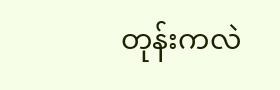တုန်းကလဲ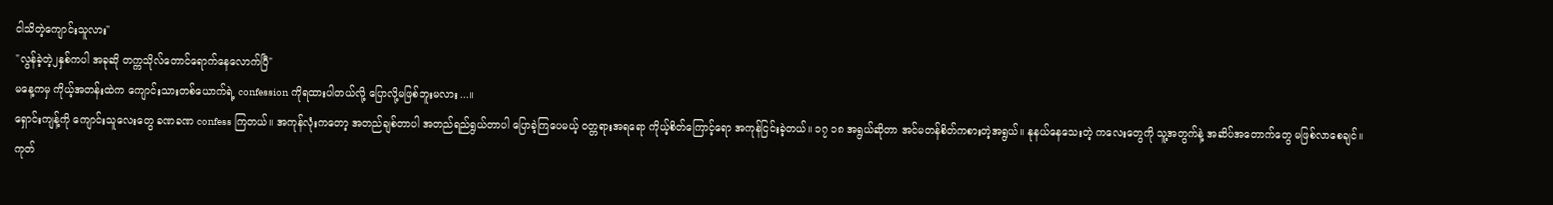ငါသိတဲ့ကျောင်းသူလား"
"လွန်ခဲ့တဲ့၂နှစ်ကပါ အခုဆို တက္ကသိုလ်တောင်ရောက်နေလောက်ပြီ"
မနေ့ကမှ ကိုယ့်အတန်းထဲက ကျောင်းသားတစ်ယောက်ရဲ့ confession ကိုရထားပါတယ်လို့ ပြောလို့မဖြစ်ဘူးမလား...။
ရှောင်းကျန့်ကို ကျောင်းသူလေးတွေ ခဏခဏ confess ကြတယ်။ အကုန်လုံးကတော့ အတည်ချစ်တာပါ အတည်ရည်ရွယ်တာပါ ပြောခဲ့ကြပေမယ့် ဝတ္တရားအရရော ကိုယ့်စိတ်ကြောင့်ရော အကုန်ငြင်းခဲ့တယ်။ ၁၇ ၁၈ အရွယ်ဆိုတာ အင်မတန်စိတ်ကစားတဲ့အရွယ်။ နုနယ်နေသေးတဲ့ ကလေးတွေကို သူ့အတွက်နဲ့ အဆိပ်အတောက်တွေ မဖြစ်လာစေချင်။
ကုတ်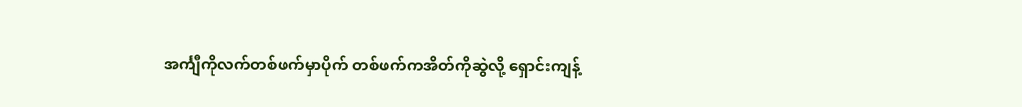အင်္ကျီကိုလက်တစ်ဖက်မှာပိုက် တစ်ဖက်ကအိတ်ကိုဆွဲလို့ ရှောင်းကျန့်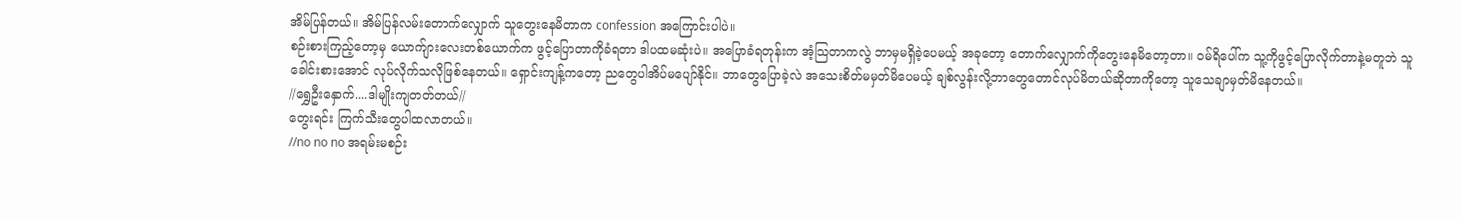အိမ်ပြန်တယ်။ အိမ်ပြန်လမ်းတောက်လျှောက် သူတွေးနေမိတာက confession အကြောင်းပါပဲ။
စဉ်းစားကြည့်တော့မှ ယောက်ျားလေးတစ်ယောက်က ဖွင့်ပြောတာကိုခံရတာ ဒါပထမဆုံးပဲ။ အပြောခံရတုန်းက အံ့သြတာကလွဲ ဘာမှမရှိခဲ့ပေမယ့် အခုတော့ တောက်လျှောက်ကိုတွေးနေမိတော့တာ။ ဝမ်ရိပေါ်က သူ့ကိုဖွင့်ပြောလိုက်တာနဲ့မတူဘဲ သူခေါင်းစားအောင် လုပ်လိုက်သလိုဖြစ်နေတယ်။ ရှောင်းကျန့်ကတော့ ညတွေပါအိပ်မပျော်နိုင်။ ဘာတွေပြောခဲ့လဲ အသေးစိတ်မမှတ်မိပေမယ့် ချစ်လွန်းလို့ဘာတွေတောင်လုပ်မိတယ်ဆိုတာကိုတော့ သူသေချာမှတ်မိနေတယ်။
//ရွှေဦးနှောက်....ဒါမျိုးကျတတ်တယ်//
တွေးရင်း ကြက်သီးတွေပါထလာတယ်။
//no no no အရမ်းမစဉ်း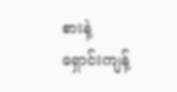စားနဲ့ ရှောင်းကျန့်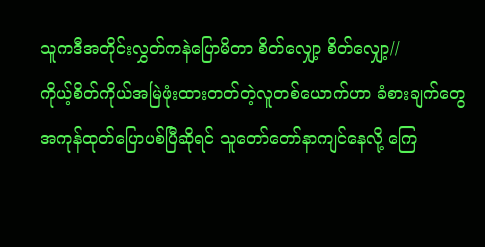သူကဒီအတိုင်းလွှတ်ကနဲပြောမိတာ စိတ်လျှော့ စိတ်လျှော့//
ကိုယ့်စိတ်ကိုယ်အမြဲဖုံးထားတတ်တဲ့လူတစ်ယောက်ဟာ ခံစားချက်တွေ အကုန်ထုတ်ပြောပစ်ပြီဆိုရင် သူတော်တော်နာကျင်နေလို့ ကြေ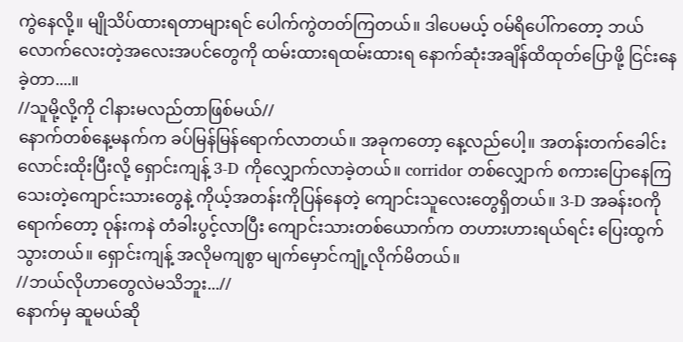ကွဲနေလို့။ မျိုသိပ်ထားရတာများရင် ပေါက်ကွဲတတ်ကြတယ်။ ဒါပေမယ့် ဝမ်ရိပေါ်ကတော့ ဘယ်လောက်လေးတဲ့အလေးအပင်တွေကို ထမ်းထားရထမ်းထားရ နောက်ဆုံးအချိန်ထိထုတ်ပြောဖို့ ငြင်းနေခဲ့တာ....။
//သူမို့လို့ကို ငါနားမလည်တာဖြစ်မယ်//
နောက်တစ်နေ့မနက်က ခပ်မြန်မြန်ရောက်လာတယ်။ အခုကတော့ နေ့လည်ပေါ့။ အတန်းတက်ခေါင်းလောင်းထိုးပြီးလို့ ရှောင်းကျန့် 3-D ကိုလျှောက်လာခဲ့တယ်။ corridor တစ်လျှောက် စကားပြောနေကြသေးတဲ့ကျောင်းသားတွေနဲ့ ကိုယ့်အတန်းကိုပြန်နေတဲ့ ကျောင်းသူလေးတွေရှိတယ်။ 3-D အခန်းဝကိုရောက်တော့ ဝုန်းကနဲ တံခါးပွင့်လာပြီး ကျောင်းသားတစ်ယောက်က တဟားဟားရယ်ရင်း ပြေးထွက်သွားတယ်။ ရှောင်းကျန့် အလိုမကျစွာ မျက်မှောင်ကျုံ့လိုက်မိတယ်။
//ဘယ်လိုဟာတွေလဲမသိဘူး...//
နောက်မှ ဆူမယ်ဆို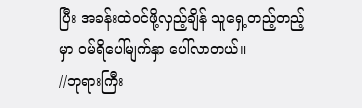ပြီး အခန်းထဲဝင်ဖို့လှည့်ချိန် သူရှေ့တည့်တည့်မှာ ဝမ်ရိပေါ်မျက်နှာ ပေါ်လာတယ်။
//ဘုရားကြီး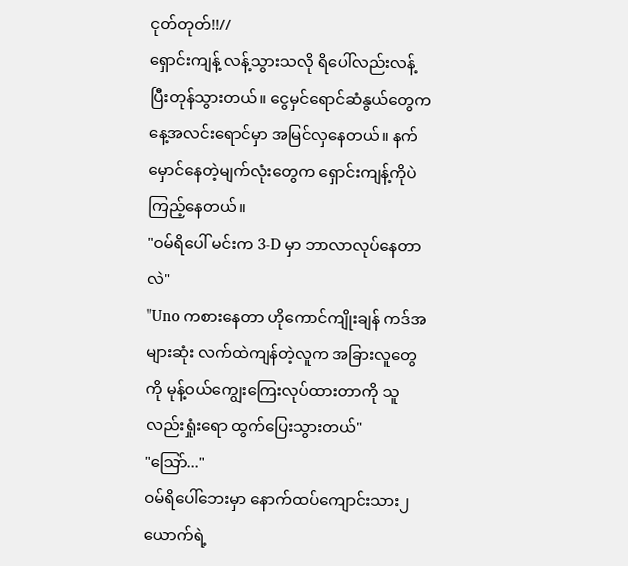ငုတ်တုတ်!!//
ရှောင်းကျန့် လန့်သွားသလို ရိပေါ်လည်းလန့်ပြီးတုန်သွားတယ်။ ငွေမှင်ရောင်ဆံနွယ်တွေက နေ့အလင်းရောင်မှာ အမြင်လှနေတယ်။ နက်မှောင်နေတဲ့မျက်လုံးတွေက ရှောင်းကျန့်ကိုပဲကြည့်နေတယ်။
"ဝမ်ရိပေါ် မင်းက 3-D မှာ ဘာလာလုပ်နေတာလဲ"
"Uno ကစားနေတာ ဟိုကောင်ကျိုးချန် ကဒ်အများဆုံး လက်ထဲကျန်တဲ့လူက အခြားလူတွေကို မုန့်ဝယ်ကျွေးကြေးလုပ်ထားတာကို သူလည်းရှုံးရော ထွက်ပြေးသွားတယ်"
"သြော်..."
ဝမ်ရိပေါ်ဘေးမှာ နောက်ထပ်ကျောင်းသား၂ယောက်ရဲ့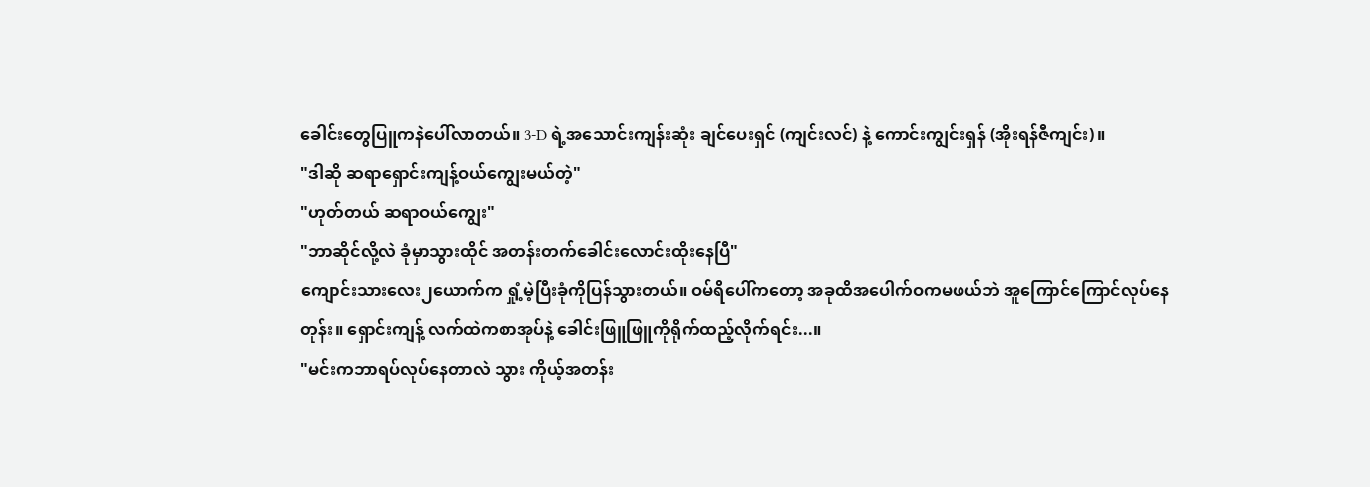ခေါင်းတွေပြူကနဲပေါ်လာတယ်။ 3-D ရဲ့အသောင်းကျန်းဆုံး ချင်ပေးရှင် (ကျင်းလင်) နဲ့ ကောင်းကျွင်းရှန် (အိုးရန်ဇီကျင်း)။
"ဒါဆို ဆရာရှောင်းကျန့်ဝယ်ကျွေးမယ်တဲ့"
"ဟုတ်တယ် ဆရာဝယ်ကျွေး"
"ဘာဆိုင်လို့လဲ ခုံမှာသွားထိုင် အတန်းတက်ခေါင်းလောင်းထိုးနေပြီ"
ကျောင်းသားလေး၂ယောက်က ရှုံ့မဲ့ပြီးခုံကိုပြန်သွားတယ်။ ဝမ်ရိပေါ်ကတော့ အခုထိအပေါက်ဝကမဖယ်ဘဲ အူကြောင်ကြောင်လုပ်နေတုန်း။ ရှောင်းကျန့် လက်ထဲကစာအုပ်နဲ့ ခေါင်းဖြူဖြူကိုရိုက်ထည့်လိုက်ရင်း...။
"မင်းကဘာရပ်လုပ်နေတာလဲ သွား ကိုယ့်အတန်း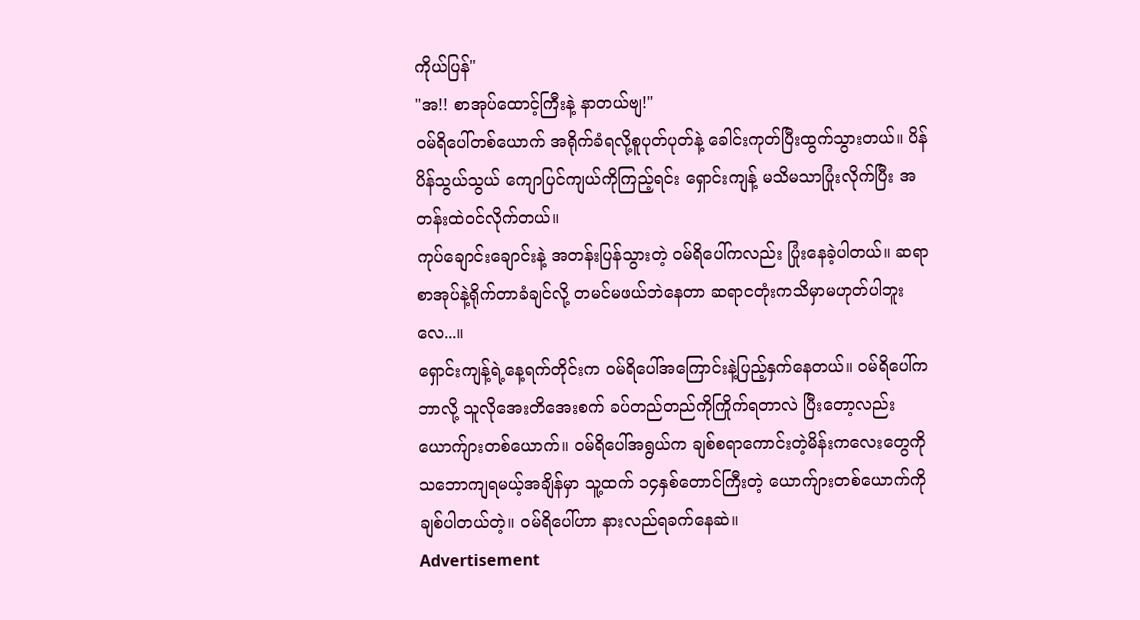ကိုယ်ပြန်"
"အ!! စာအုပ်ထောင့်ကြီးနဲ့ နာတယ်ဗျ!"
ဝမ်ရိပေါ်တစ်ယောက် အရိုက်ခံရလို့စူပုတ်ပုတ်နဲ့ ခေါင်းကုတ်ပြီးထွက်သွားတယ်။ ပိန်ပိန်သွယ်သွယ် ကျောပြင်ကျယ်ကိုကြည့်ရင်း ရှောင်းကျန့် မသိမသာပြုံးလိုက်ပြီး အတန်းထဲဝင်လိုက်တယ်။
ကုပ်ချောင်းချောင်းနဲ့ အတန်းပြန်သွားတဲ့ ဝမ်ရိပေါ်ကလည်း ပြုံးနေခဲ့ပါတယ်။ ဆရာ စာအုပ်နဲ့ရိုက်တာခံချင်လို့ တမင်မဖယ်ဘဲနေတာ ဆရာငတုံးကသိမှာမဟုတ်ပါဘူးလေ...။
ရှောင်းကျန့်ရဲ့နေ့ရက်တိုင်းက ဝမ်ရိပေါ်အကြောင်းနဲ့ပြည့်နှက်နေတယ်။ ဝမ်ရိပေါ်က ဘာလို့ သူလိုအေးတိအေးစက် ခပ်တည်တည်ကိုကြိုက်ရတာလဲ ပြီးတော့လည်း ယောက်ျားတစ်ယောက်။ ဝမ်ရိပေါ်အရွယ်က ချစ်စရာကောင်းတဲ့မိန်းကလေးတွေကို သဘောကျရမယ့်အချိန်မှာ သူ့ထက် ၁၄နှစ်တောင်ကြီးတဲ့ ယောက်ျားတစ်ယောက်ကို ချစ်ပါတယ်တဲ့။ ဝမ်ရိပေါ်ဟာ နားလည်ရခက်နေဆဲ။
Advertisement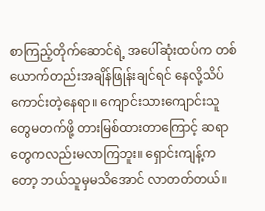စာကြည့်တိုက်ဆောင်ရဲ့ အပေါ်ဆုံးထပ်က တစ်ယောက်တည်းအချိန်ဖြုန်းချင်ရင် နေလို့သိပ်ကောင်းတဲ့နေရာ။ ကျောင်းသားကျောင်းသူတွေမတက်ဖို့ တားမြစ်ထားတာကြောင့် ဆရာတွေကလည်းမလာကြဘူး။ ရှောင်းကျန့်ကတော့ ဘယ်သူမှမသိအောင် လာတတ်တယ်။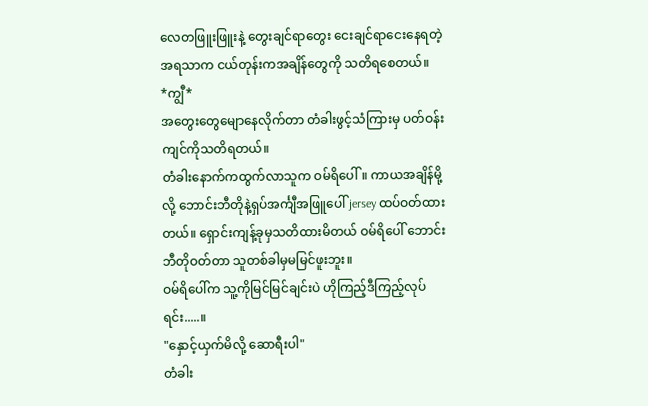လေတဖြူးဖြူးနဲ့ တွေးချင်ရာတွေး ငေးချင်ရာငေးနေရတဲ့ အရသာက ငယ်တုန်းကအချိန်တွေကို သတိရစေတယ်။
*ကျွီ*
အတွေးတွေမျောနေလိုက်တာ တံခါးဖွင့်သံကြားမှ ပတ်ဝန်းကျင်ကိုသတိရတယ်။
တံခါးနောက်ကထွက်လာသူက ဝမ်ရိပေါ်။ ကာယအချိန်မို့လို့ ဘောင်းဘီတိုနဲ့ရှပ်အင်္ကျီအဖြူပေါ် jersey ထပ်ဝတ်ထားတယ်။ ရှောင်းကျန့်ခုမှသတိထားမိတယ် ဝမ်ရိပေါ် ဘောင်းဘီတိုဝတ်တာ သူတစ်ခါမှမမြင်ဖူးဘူး။
ဝမ်ရိပေါ်က သူ့ကိုမြင်မြင်ချင်းပဲ ဟိုကြည့်ဒီကြည့်လုပ်ရင်း.....။
"နှောင့်ယှက်မိလို့ ဆောရီးပါ"
တံခါး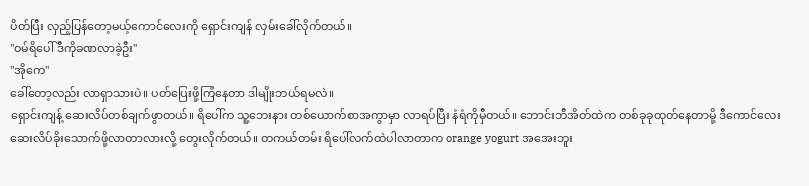ပိတ်ပြီး လှည့်ပြန်တော့မယ့်ကောင်လေးကို ရှောင်းကျန် လှမ်းခေါ်လိုက်တယ်။
"ဝမ်ရိပေါ် ဒီကိုခဏလာခဲ့ဦး"
"အိုကေ"
ခေါ်တော့လည်း လာရှာသားပဲ။ ပတ်ပြေးဖို့ကြံနေတာ ဒါမျိုးဘယ်ရမလဲ။
ရှောင်းကျန့် ဆေးလိပ်တစ်ချက်ဖွာတယ်။ ရိပေါ်က သူ့ဘေးနား တစ်ယောက်စာအကွာမှာ လာရပ်ပြီး နံရံကိုမှီတယ်။ ဘောင်းဘီအိတ်ထဲက တစ်ခုခုထုတ်နေတာမို့ ဒီကောင်လေး ဆေးလိပ်ခိုးသောက်ဖို့လာတာလားလို့ တွေးလိုက်တယ်။ တကယ်တမ်း ရိပေါ်လက်ထဲပါလာတာက orange yogurt အအေးဘူး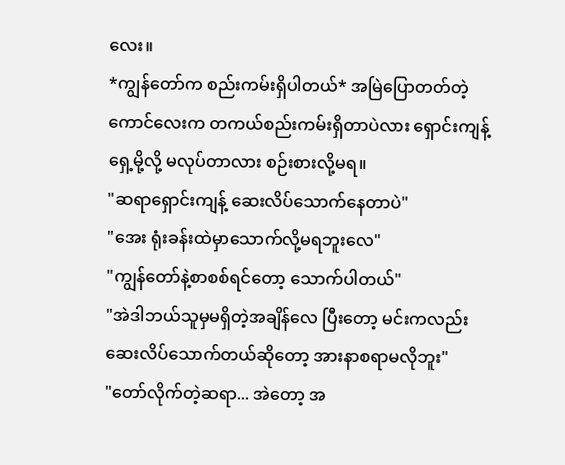လေး။
*ကျွန်တော်က စည်းကမ်းရှိပါတယ်* အမြဲပြောတတ်တဲ့ ကောင်လေးက တကယ်စည်းကမ်းရှိတာပဲလား ရှောင်းကျန့်ရှေ့မို့လို့ မလုပ်တာလား စဉ်းစားလို့မရ။
"ဆရာရှောင်းကျန့် ဆေးလိပ်သောက်နေတာပဲ"
"အေး ရုံးခန်းထဲမှာသောက်လို့မရဘူးလေ"
"ကျွန်တော်နဲ့စာစစ်ရင်တော့ သောက်ပါတယ်"
"အဲဒါဘယ်သူမှမရှိတဲ့အချိန်လေ ပြီးတော့ မင်းကလည်း ဆေးလိပ်သောက်တယ်ဆိုတော့ အားနာစရာမလိုဘူး"
"တော်လိုက်တဲ့ဆရာ... အဲတော့ အ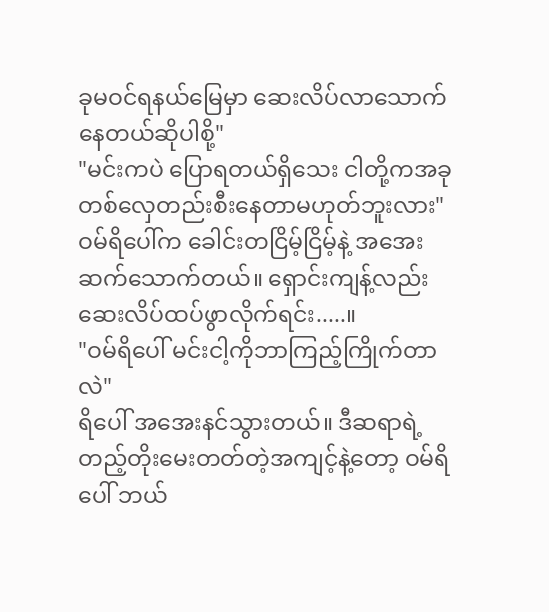ခုမဝင်ရနယ်မြေမှာ ဆေးလိပ်လာသောက်နေတယ်ဆိုပါစို့"
"မင်းကပဲ ပြောရတယ်ရှိသေး ငါတို့ကအခုတစ်လှေတည်းစီးနေတာမဟုတ်ဘူးလား"
ဝမ်ရိပေါ်က ခေါင်းတငြိမ့်ငြိမ့်နဲ့ အအေးဆက်သောက်တယ်။ ရှောင်းကျန့်လည်း ဆေးလိပ်ထပ်ဖွာလိုက်ရင်း.....။
"ဝမ်ရိပေါ် မင်းငါ့ကိုဘာကြည့်ကြိုက်တာလဲ"
ရိပေါ် အအေးနင်သွားတယ်။ ဒီဆရာရဲ့ တည့်တိုးမေးတတ်တဲ့အကျင့်နဲ့တော့ ဝမ်ရိပေါ် ဘယ်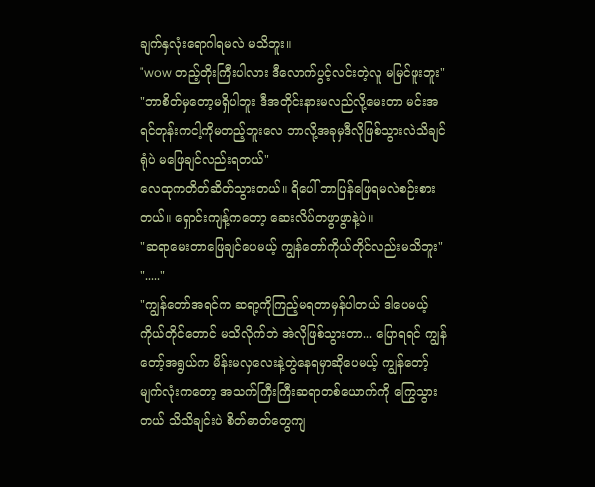ချက်နှလုံးရောဂါရမလဲ မသိဘူး။
"wow တည့်တိုးကြီးပါလား ဒီလောက်ပွင့်လင်းတဲ့လူ မမြင်ဖူးဘူး"
"ဘာစိတ်မှတော့မရှိပါဘူး ဒီအတိုင်းနားမလည်လို့မေးတာ မင်းအရင်တုန်းကငါ့ကိုမတည့်ဘူးလေ ဘာလို့အခုမှဒီလိုဖြစ်သွားလဲသိချင်ရုံပဲ မဖြေချင်လည်းရတယ်"
လေထုကတိတ်ဆိတ်သွားတယ်။ ရိပေါ် ဘာပြန်ဖြေရမလဲစဉ်းစားတယ်။ ရှောင်းကျန့်ကတော့ ဆေးလိပ်တဖွာဖွာနဲ့ပဲ။
"ဆရာမေးတာဖြေချင်ပေမယ့် ကျွန်တော်ကိုယ်တိုင်လည်းမသိဘူး"
"....."
"ကျွန်တော်အရင်က ဆရာ့ကိုကြည့်မရတာမှန်ပါတယ် ဒါပေမယ့် ကိုယ်တိုင်တောင် မသိလိုက်ဘဲ အဲလိုဖြစ်သွားတာ... ပြောရရင် ကျွန်တော့်အရွယ်က မိန်းမလှလေးနဲ့တွဲနေရမှာဆိုပေမယ့် ကျွန်တော့်မျက်လုံးကတော့ အသက်ကြီးကြီးဆရာတစ်ယောက်ကို ကြွေသွားတယ် သိသိချင်းပဲ စိတ်ဓာတ်တွေကျ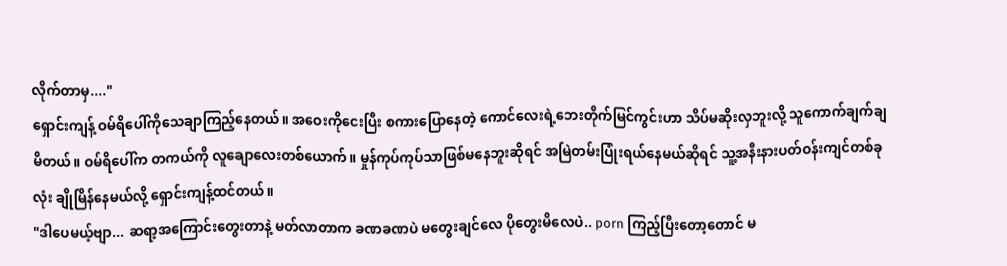လိုက်တာမှ...."
ရှောင်းကျန့် ဝမ်ရိပေါ်ကိုသေချာကြည့်နေတယ်။ အဝေးကိုငေးပြီး စကားပြောနေတဲ့ ကောင်လေးရဲ့ဘေးတိုက်မြင်ကွင်းဟာ သိပ်မဆိုးလှဘူးလို့ သူကောက်ချက်ချမိတယ်။ ဝမ်ရိပေါ်က တကယ်ကို လူချောလေးတစ်ယောက်။ မှုန်ကုပ်ကုပ်သာဖြစ်မနေဘူးဆိုရင် အမြဲတမ်းပြုံးရယ်နေမယ်ဆိုရင် သူ့အနီးနားပတ်ဝန်းကျင်တစ်ခုလုံး ချိုမြိန်နေမယ်လို့ ရှောင်းကျန့်ထင်တယ်။
"ဒါပေမယ့်ဗျာ... ဆရာ့အကြောင်းတွေးတာနဲ့ မတ်လာတာက ခဏခဏပဲ မတွေးချင်လေ ပိုတွေးမိလေပဲ.. porn ကြည့်ပြီးတော့တောင် မ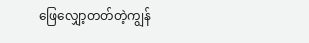ဖြေလျှော့တတ်တဲ့ကျွန်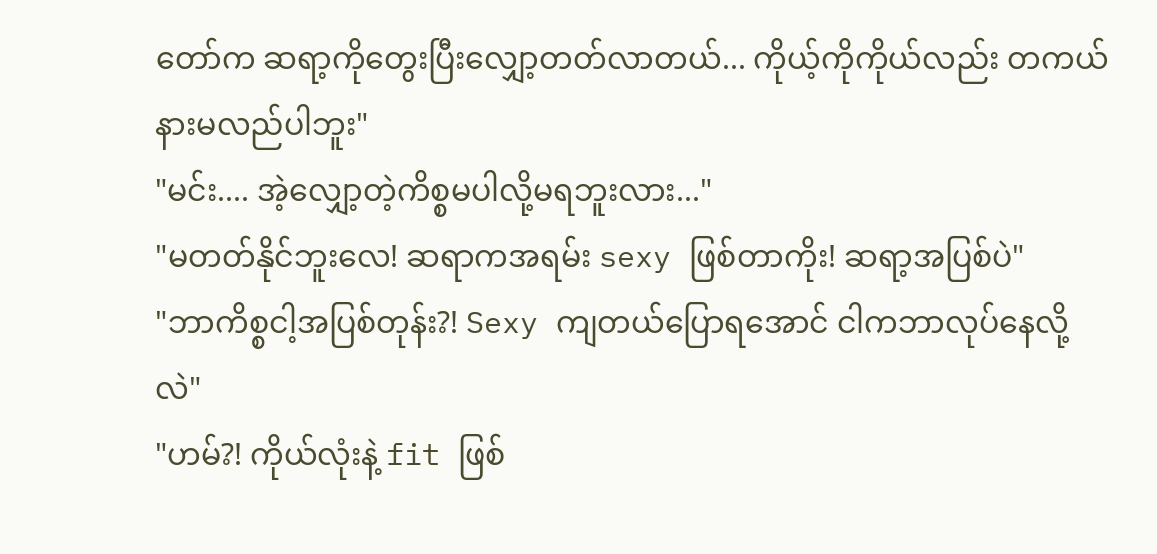တော်က ဆရာ့ကိုတွေးပြီးလျှော့တတ်လာတယ်... ကိုယ့်ကိုကိုယ်လည်း တကယ်နားမလည်ပါဘူး"
"မင်း.... အဲ့လျှော့တဲ့ကိစ္စမပါလို့မရဘူးလား..."
"မတတ်နိုင်ဘူးလေ! ဆရာကအရမ်း sexy ဖြစ်တာကိုး! ဆရာ့အပြစ်ပဲ"
"ဘာကိစ္စငါ့အပြစ်တုန်း?! Sexy ကျတယ်ပြောရအောင် ငါကဘာလုပ်နေလို့လဲ"
"ဟမ်?! ကိုယ်လုံးနဲ့ fit ဖြစ်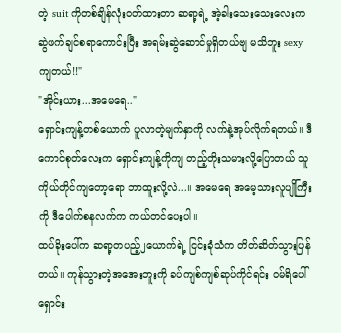တဲ့ suit ကိုတစ်ချိန်လုံးဝတ်ထားတာ ဆရာ့ရဲ့ အဲ့ခါးသေးသေးလေးက ဆွဲဖက်ချင်စရာကောင်းပြီး အရမ်းဆွဲဆောင်မှုရှိတယ်ဗျ မသိဘူး sexy ကျတယ်!!"
"အိုင်းယား...အမေရေ.."
ရှောင်းကျန့်တစ်ယောက် ပူလာတဲ့မျက်နှာကို လက်နဲ့အုပ်လိုက်ရတယ်။ ဒီကောင်စုတ်လေးက ရှောင်းကျန့်ကိုကျ တည့်တိုးသမားလို့ပြောတယ် သူကိုယ်တိုင်ကျတော့ရော ဘာထူးလို့လဲ...။ အမေရေ အမေ့သားလူပျိုကြီးကို ဒီပေါက်စနလက်က ကယ်တင်ပေးပါ။
ထပ်ခိုးပေါ်က ဆရာ့တပည့်၂ယောက်ရဲ့ ငြင်းခုံသံက တိတ်ဆိတ်သွားပြန်တယ်။ ကုန်သွားတဲ့အအေးဘူးကို ခပ်ကျစ်ကျစ်ဆုပ်ကိုင်ရင်း ဝမ်ရိပေါ် ရှောင်း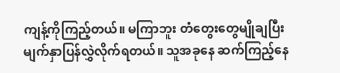ကျန့်ကိုကြည့်တယ်။ မကြာဘူး တံတွေးတွေမျိုချပြီး မျက်နှာပြန်လွှဲလိုက်ရတယ်။ သူအခုနေ ဆက်ကြည့်နေ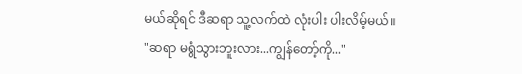မယ်ဆိုရင် ဒီဆရာ သူ့လက်ထဲ လုံးပါး ပါးလိမ့်မယ်။
"ဆရာ မရွံသွားဘူးလား...ကျွန်တော့်ကို..."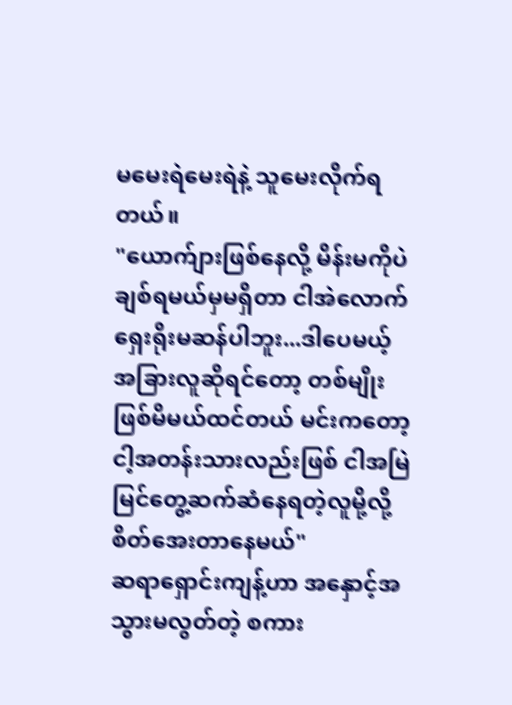မမေးရဲမေးရဲနဲ့ သူမေးလိုက်ရတယ်။
"ယောက်ျားဖြစ်နေလို့ မိန်းမကိုပဲချစ်ရမယ်မှမရှိတာ ငါအဲလောက်ရှေးရိုးမဆန်ပါဘူး...ဒါပေမယ့် အခြားလူဆိုရင်တော့ တစ်မျိုးဖြစ်မိမယ်ထင်တယ် မင်းကတော့ ငါ့အတန်းသားလည်းဖြစ် ငါအမြဲမြင်တွေ့ဆက်ဆံနေရတဲ့လူမို့လို့ စိတ်အေးတာနေမယ်"
ဆရာရှောင်းကျန့်ဟာ အနှောင့်အသွားမလွတ်တဲ့ စကား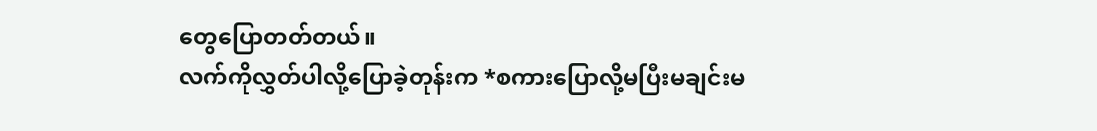တွေပြောတတ်တယ်။
လက်ကိုလွှတ်ပါလို့ပြောခဲ့တုန်းက *စကားပြောလို့မပြီးမချင်းမ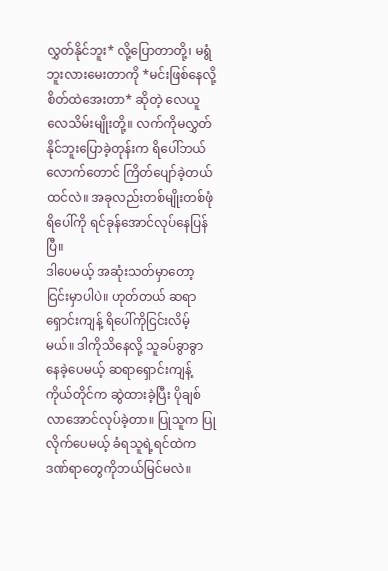လွှတ်နိုင်ဘူး* လို့ပြောတာတို့၊ မရွံဘူးလားမေးတာကို *မင်းဖြစ်နေလို့ စိတ်ထဲအေးတာ* ဆိုတဲ့ လေယူလေသိမ်းမျိုးတို့။ လက်ကိုမလွှတ်နိုင်ဘူးပြောခဲ့တုန်းက ရိပေါ်ဘယ်လောက်တောင် ကြိတ်ပျော်ခဲ့တယ်ထင်လဲ။ အခုလည်းတစ်မျိုးတစ်ဖုံ ရိပေါ်ကို ရင်ခုန်အောင်လုပ်နေပြန်ပြီ။
ဒါပေမယ့် အဆုံးသတ်မှာတော့ငြင်းမှာပါပဲ။ ဟုတ်တယ် ဆရာရှောင်းကျန့် ရိပေါ်ကိုငြင်းလိမ့်မယ်။ ဒါကိုသိနေလို့ သူခပ်ခွာခွာနေခဲ့ပေမယ့် ဆရာရှောင်းကျန့်ကိုယ်တိုင်က ဆွဲထားခဲ့ပြီး ပိုချစ်လာအောင်လုပ်ခဲ့တာ။ ပြုသူက ပြုလိုက်ပေမယ့် ခံရသူရဲ့ရင်ထဲက ဒဏ်ရာတွေကိုဘယ်မြင်မလဲ။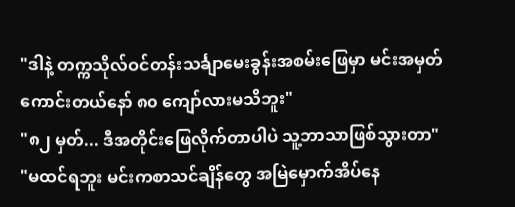"ဒါနဲ့ တက္ကသိုလ်ဝင်တန်းသင်္ချာမေးခွန်းအစမ်းဖြေမှာ မင်းအမှတ်ကောင်းတယ်နော် ၈၀ ကျော်လားမသိဘူး"
"၈၂ မှတ်... ဒီအတိုင်းဖြေလိုက်တာပါပဲ သူ့ဘာသာဖြစ်သွားတာ"
"မထင်ရဘူး မင်းကစာသင်ချိန်တွေ အမြဲမှောက်အိပ်နေ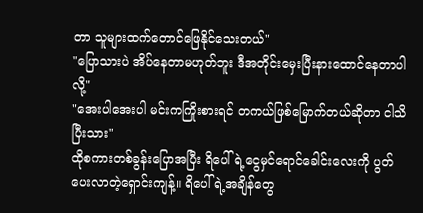တာ သူများထက်တောင်ဖြေနိုင်သေးတယ်"
"ပြောသားပဲ အိပ်နေတာမဟုတ်ဘူး ဒီအတိုင်းမှေးပြီးနားထောင်နေတာပါလို့"
"အေးပါအေးပါ မင်းကကြိုးစားရင် တကယ်ဖြစ်မြောက်တယ်ဆိုတာ ငါသိပြီးသား"
ထိုစကားတစ်ခွန်းပြောအပြီး ရိပေါ်ရဲ့ငွေမှင်ရောင်ခေါင်းလေးကို ပွတ်ပေးလာတဲ့ရှောင်းကျန့်။ ရိပေါ်ရဲ့အချိန်တွေ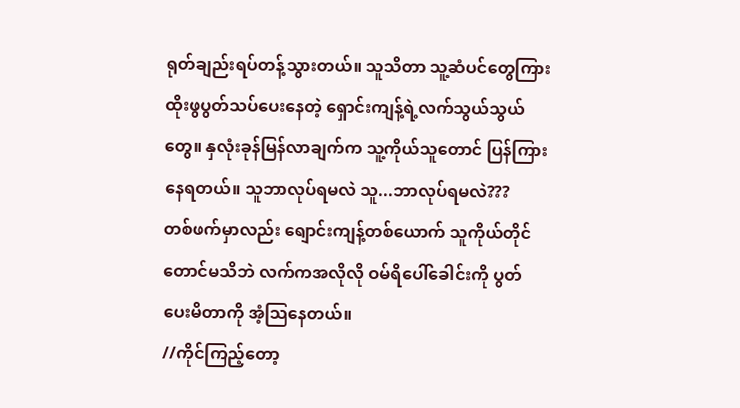ရုတ်ချည်းရပ်တန့်သွားတယ်။ သူသိတာ သူ့ဆံပင်တွေကြား ထိုးဖွပွတ်သပ်ပေးနေတဲ့ ရှောင်းကျန့်ရဲ့လက်သွယ်သွယ်တွေ။ နှလုံးခုန်မြန်လာချက်က သူ့ကိုယ်သူတောင် ပြန်ကြားနေရတယ်။ သူဘာလုပ်ရမလဲ သူ...ဘာလုပ်ရမလဲ???
တစ်ဖက်မှာလည်း ရျောင်းကျန့်တစ်ယောက် သူကိုယ်တိုင်တောင်မသိဘဲ လက်ကအလိုလို ဝမ်ရိပေါ်ခေါင်းကို ပွတ်ပေးမိတာကို အံ့သြနေတယ်။
//ကိုင်ကြည့်တော့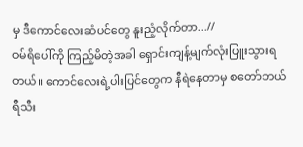မှ ဒီကောင်လေးဆံပင်တွေ နူးညံ့လိုက်တာ...//
ဝမ်ရိပေါ်ကို ကြည့်မိတဲ့အခါ ရှောင်းကျန့်မျက်လုံးပြူးသွားရတယ်။ ကောင်လေးရဲ့ပါးပြင်တွေက နီရဲနေတာမှ စတော်ဘယ်ရီသီး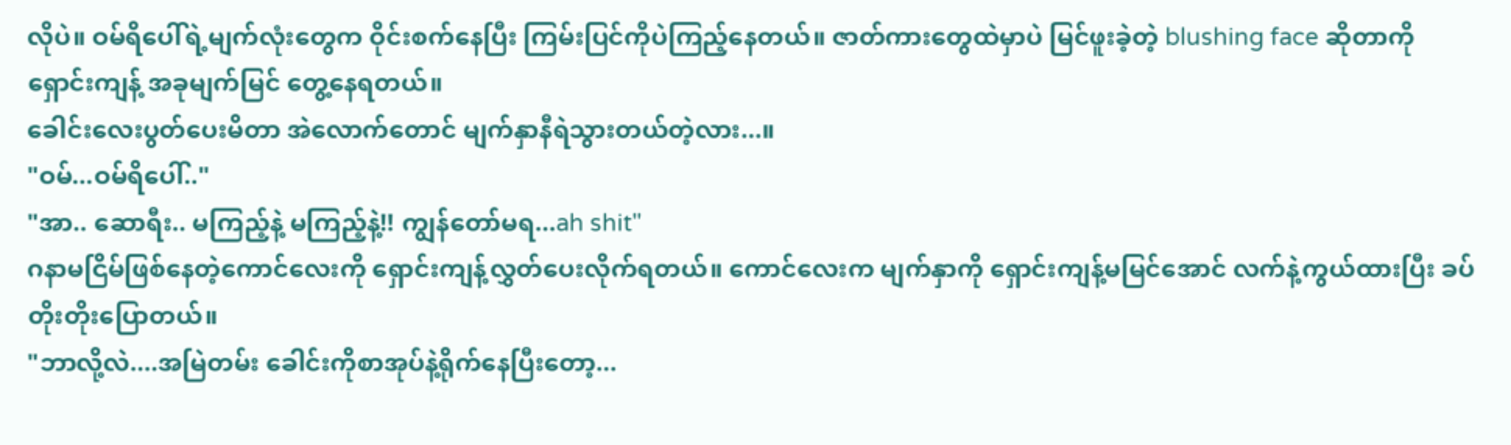လိုပဲ။ ဝမ်ရိပေါ်ရဲ့မျက်လုံးတွေက ဝိုင်းစက်နေပြီး ကြမ်းပြင်ကိုပဲကြည့်နေတယ်။ ဇာတ်ကားတွေထဲမှာပဲ မြင်ဖူးခဲ့တဲ့ blushing face ဆိုတာကို ရှောင်းကျန့် အခုမျက်မြင် တွေ့နေရတယ်။
ခေါင်းလေးပွတ်ပေးမိတာ အဲလောက်တောင် မျက်နှာနီရဲသွားတယ်တဲ့လား...။
"ဝမ်...ဝမ်ရိပေါ်.."
"အာ.. ဆောရီး.. မကြည့်နဲ့ မကြည့်နဲ့!! ကျွန်တော်မရ...ah shit"
ဂနာမငြိမ်ဖြစ်နေတဲ့ကောင်လေးကို ရှောင်းကျန့်လွှတ်ပေးလိုက်ရတယ်။ ကောင်လေးက မျက်နှာကို ရှောင်းကျန့်မမြင်အောင် လက်နဲ့ကွယ်ထားပြီး ခပ်တိုးတိုးပြောတယ်။
"ဘာလို့လဲ....အမြဲတမ်း ခေါင်းကိုစာအုပ်နဲ့ရိုက်နေပြီးတော့...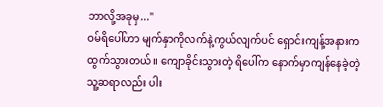ဘာလို့အခုမှ..."
ဝမ်ရိပေါ်ဟာ မျက်နှာကိုလက်နဲ့ကွယ်လျက်ပင် ရှောင်းကျန့်အနားက ထွက်သွားတယ်။ ကျောခိုင်းသွားတဲ့ ရိပေါ်က နောက်မှာကျန်နေခဲ့တဲ့ သူ့ဆရာလည်း ပါး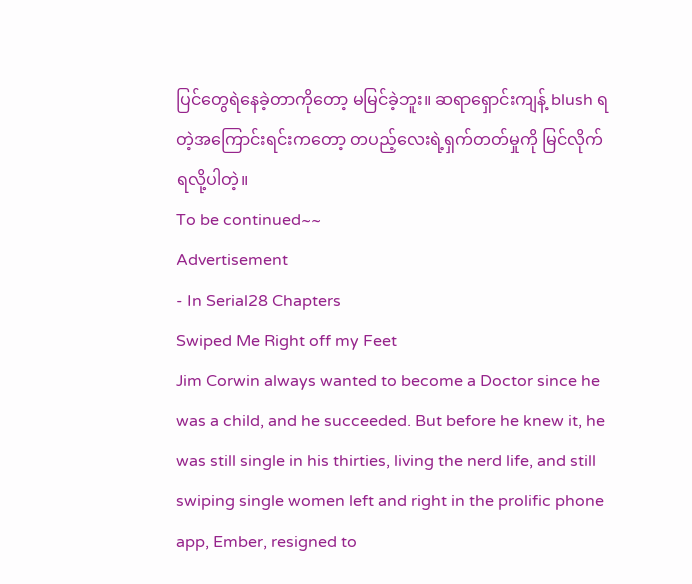ပြင်တွေရဲနေခဲ့တာကိုတော့ မမြင်ခဲ့ဘူး။ ဆရာရှောင်းကျန့် blush ရတဲ့အကြောင်းရင်းကတော့ တပည့်လေးရဲ့ရှက်တတ်မှုကို မြင်လိုက်ရလို့ပါတဲ့။
To be continued~~
Advertisement
- In Serial28 Chapters
Swiped Me Right off my Feet
Jim Corwin always wanted to become a Doctor since he was a child, and he succeeded. But before he knew it, he was still single in his thirties, living the nerd life, and still swiping single women left and right in the prolific phone app, Ember, resigned to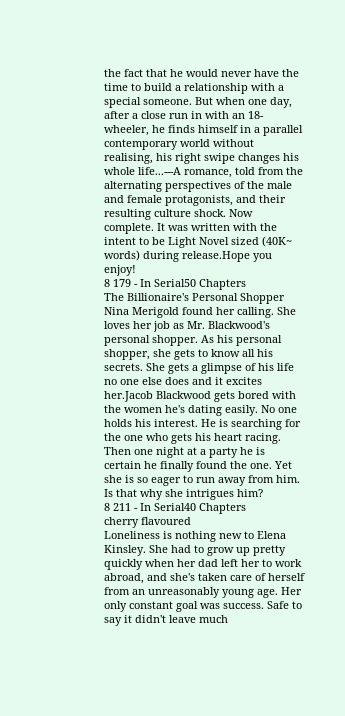the fact that he would never have the time to build a relationship with a special someone. But when one day, after a close run in with an 18-wheeler, he finds himself in a parallel contemporary world without realising, his right swipe changes his whole life...---A romance, told from the alternating perspectives of the male and female protagonists, and their resulting culture shock. Now complete. It was written with the intent to be Light Novel sized (40K~ words) during release.Hope you enjoy!
8 179 - In Serial50 Chapters
The Billionaire's Personal Shopper
Nina Merigold found her calling. She loves her job as Mr. Blackwood's personal shopper. As his personal shopper, she gets to know all his secrets. She gets a glimpse of his life no one else does and it excites her.Jacob Blackwood gets bored with the women he's dating easily. No one holds his interest. He is searching for the one who gets his heart racing. Then one night at a party he is certain he finally found the one. Yet she is so eager to run away from him. Is that why she intrigues him?
8 211 - In Serial40 Chapters
cherry flavoured
Loneliness is nothing new to Elena Kinsley. She had to grow up pretty quickly when her dad left her to work abroad, and she's taken care of herself from an unreasonably young age. Her only constant goal was success. Safe to say it didn't leave much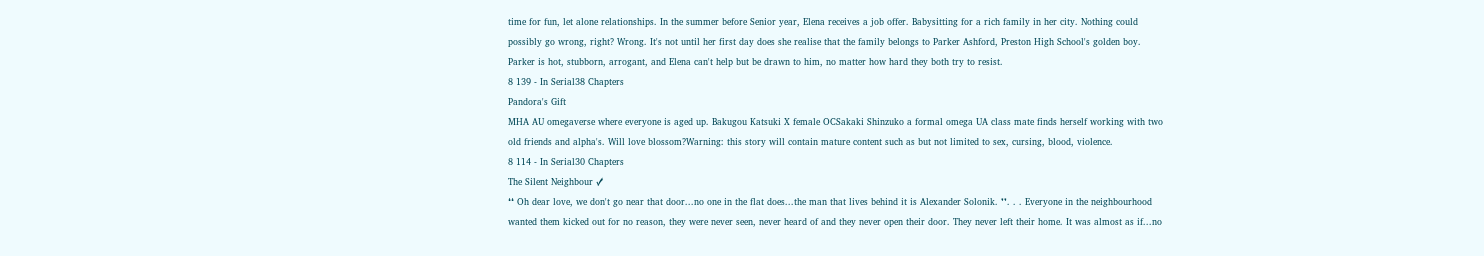time for fun, let alone relationships. In the summer before Senior year, Elena receives a job offer. Babysitting for a rich family in her city. Nothing could possibly go wrong, right? Wrong. It's not until her first day does she realise that the family belongs to Parker Ashford, Preston High School's golden boy. Parker is hot, stubborn, arrogant, and Elena can't help but be drawn to him, no matter how hard they both try to resist.
8 139 - In Serial38 Chapters
Pandora's Gift
MHA AU omegaverse where everyone is aged up. Bakugou Katsuki X female OCSakaki Shinzuko a formal omega UA class mate finds herself working with two old friends and alpha's. Will love blossom?Warning: this story will contain mature content such as but not limited to sex, cursing, blood, violence.
8 114 - In Serial30 Chapters
The Silent Neighbour ✓
❛❛ Oh dear love, we don't go near that door...no one in the flat does...the man that lives behind it is Alexander Solonik. ❜❜. . . Everyone in the neighbourhood wanted them kicked out for no reason, they were never seen, never heard of and they never open their door. They never left their home. It was almost as if...no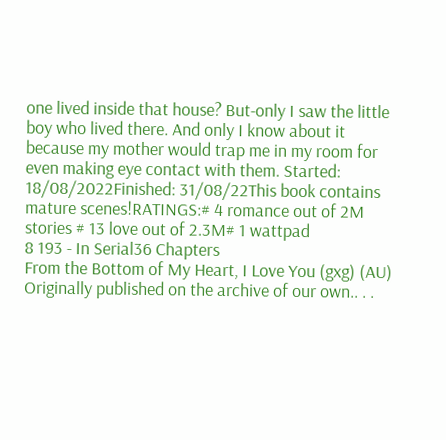one lived inside that house? But-only I saw the little boy who lived there. And only I know about it because my mother would trap me in my room for even making eye contact with them. Started: 18/08/2022Finished: 31/08/22This book contains mature scenes!RATINGS:# 4 romance out of 2M stories # 13 love out of 2.3M# 1 wattpad
8 193 - In Serial36 Chapters
From the Bottom of My Heart, I Love You (gxg) (AU)
Originally published on the archive of our own.. . .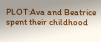PLOT:Ava and Beatrice spent their childhood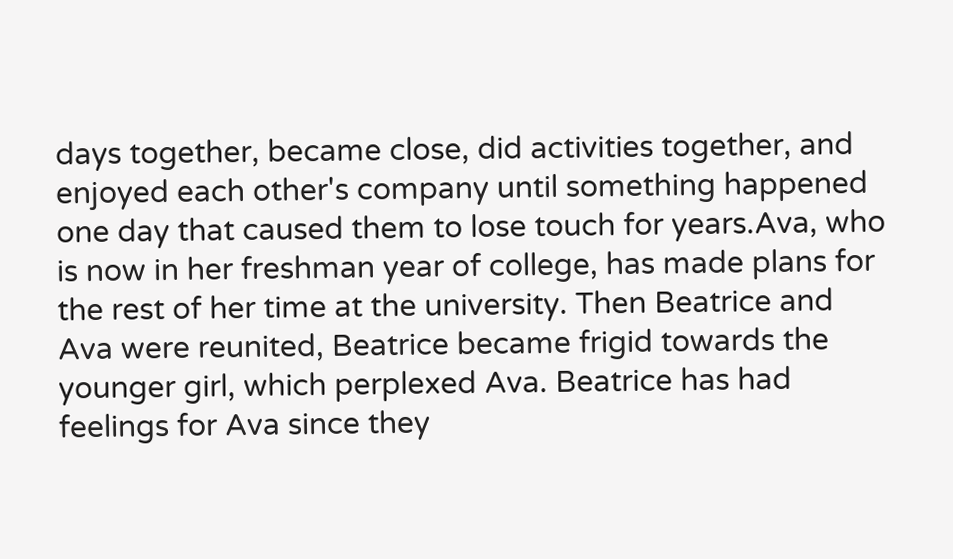days together, became close, did activities together, and enjoyed each other's company until something happened one day that caused them to lose touch for years.Ava, who is now in her freshman year of college, has made plans for the rest of her time at the university. Then Beatrice and Ava were reunited, Beatrice became frigid towards the younger girl, which perplexed Ava. Beatrice has had feelings for Ava since they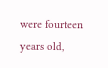were fourteen years old,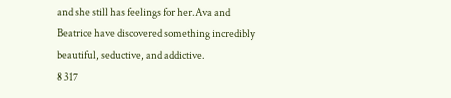and she still has feelings for her.Ava and Beatrice have discovered something incredibly beautiful, seductive, and addictive.
8 317